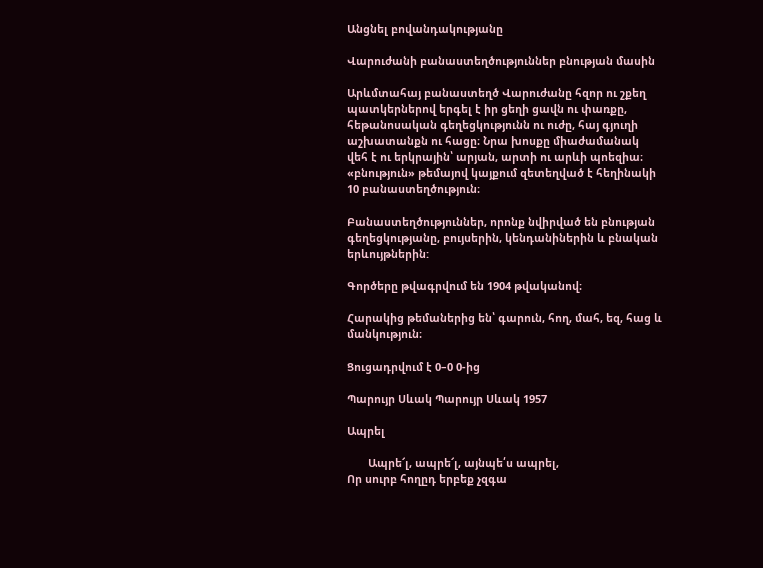Անցնել բովանդակությանը

Վարուժանի բանաստեղծություններ բնության մասին

Արևմտահայ բանաստեղծ Վարուժանը հզոր ու շքեղ պատկերներով երգել է իր ցեղի ցավն ու փառքը, հեթանոսական գեղեցկությունն ու ուժը, հայ գյուղի աշխատանքն ու հացը։ Նրա խոսքը միաժամանակ վեհ է ու երկրային՝ արյան, արտի ու արևի պոեզիա։ «բնություն» թեմայով կայքում զետեղված է հեղինակի 10 բանաստեղծություն։

Բանաստեղծություններ, որոնք նվիրված են բնության գեղեցկությանը, բույսերին, կենդանիներին և բնական երևույթներին:

Գործերը թվագրվում են 1904 թվականով։

Հարակից թեմաներից են՝ գարուն, հող, մահ, եզ, հաց և մանկություն։

Ցուցադրվում է 0–0 0-ից

Պարույր Սևակ Պարույր Սևակ 1957

Ապրել

       Ապրե՜լ, ապրե՜լ, այնպե՛ս ապրել,
Որ սուրբ հողըդ երբեք չզգա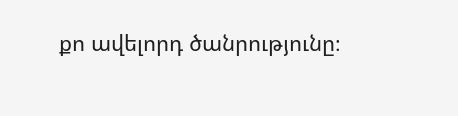քո ավելորդ ծանրությունը։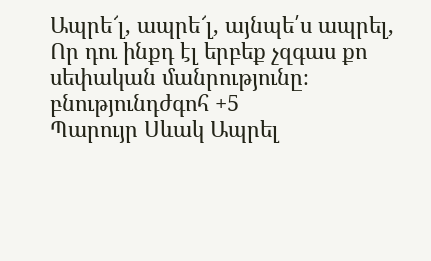Ապրե՜լ, ապրե՜լ, այնպե՛ս ապրել,
Որ դու ինքդ էլ երբեք չզգաս քո սեփական մանրությունը։
բնությունդժգոհ +5
Պարույր Սևակ Ապրել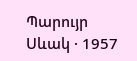Պարույր Սևակ · 1957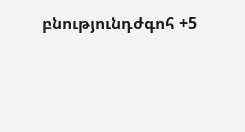բնությունդժգոհ +5